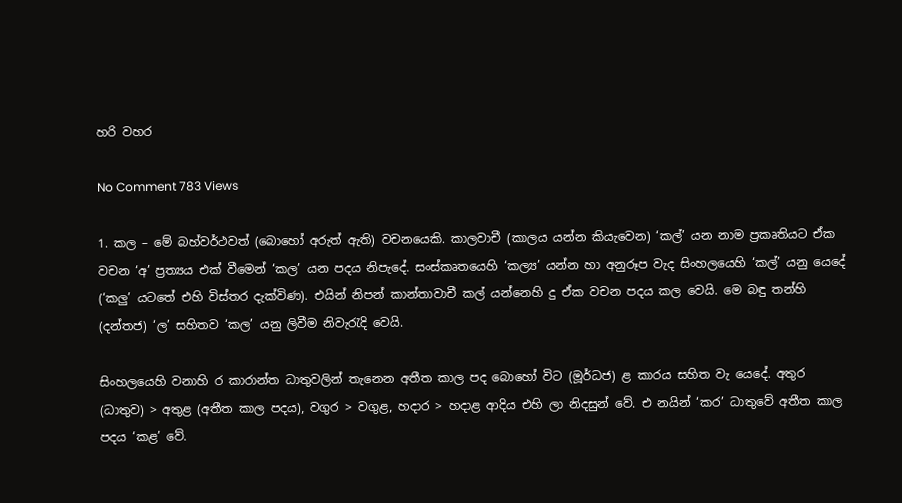හරි වහර

No Comment 783 Views

1. කල – මේ බහ්වර්ථවත් (බොහෝ අරුත් ඇති) වචනයෙකි. කාලවාචී (කාලය යන්න කියැවෙන) ‘කල්’ යන නාම ප්‍රකෘතියට ඒක වචන ‘අ’ ප්‍රත්‍යය එක් වීමෙන් ‘කල’ යන පදය නිපැදේ. සංස්කෘතයෙහි ‘කල්‍ය’ යන්න හා අනුරූප වැද සිංහලයෙහි ‘කල්’ යනු යෙදේ (‘කලු’ යටතේ එහි විස්තර දැක්විණ). එයින් නිපන් කාන්තාවාචී කල් යන්නෙහි දු ඒක වචන පදය කල වෙයි. මෙ බඳු තන්හි (දන්තජ) ‘ල’ සහිතව ‘කල’ යනු ලිවීම නිවැරැදි වෙයි.

සිංහලයෙහි වනාහි ර කාරාන්ත ධාතුවලින් තැනෙන අතීත කාල පද බොහෝ විට (මූර්ධජ) ළ කාරය සහිත වැ යෙදේ. අතුර (ධාතුව) > අතුළ (අතීත කාල පදය), වගුර > වගුළ, හදාර > හදාළ ආදිය එහි ලා නිදසුන් වේ. එ නයින් ‘කර’ ධාතුවේ අතීත කාල පදය ‘කළ’ වේ.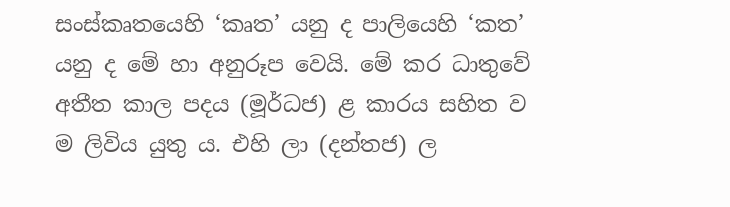සංස්කෘතයෙහි ‘කෘත’ යනු ද පාලියෙහි ‘කත’ යනු ද මේ හා අනුරූප වෙයි. මේ කර ධාතුවේ අතීත කාල පදය (මූර්ධජ) ළ කාරය සහිත ව ම ලිවිය යුතු ය. එහි ලා (දන්තජ) ල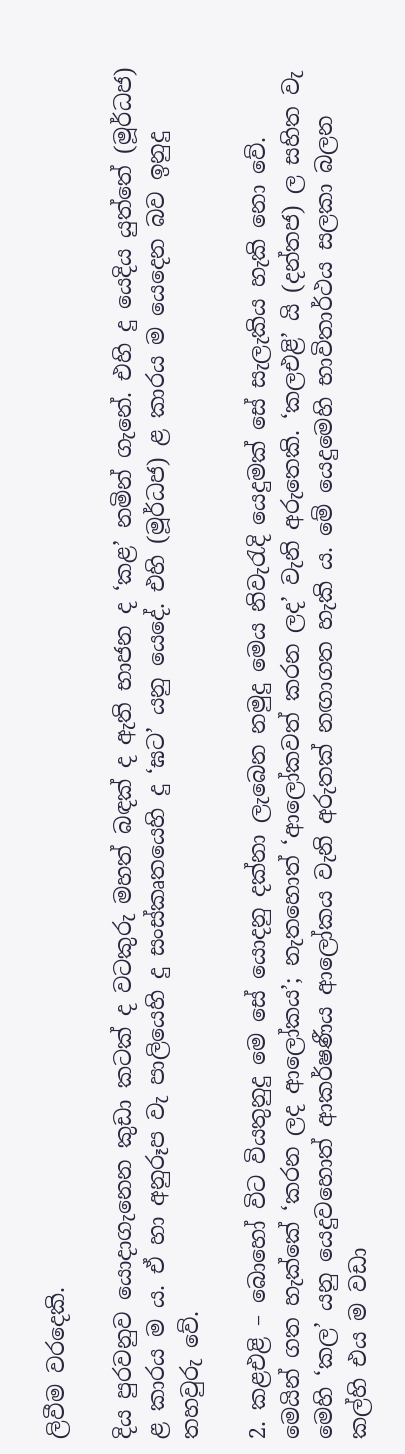ලිවීම වරදෙකි.

දිය පුරවනුව යොදාගැනෙන කුඩා කටක් ද වටකුරු මහත් බඳක් ද ඇති භාජන ද ‘කළ’ නමින් ගැනේ. එහි දු යෙදිය යුත්තේ (මූර්ධජ) ළ කාරය ම ය. ඒ හා අනුරූප වැ පාලියෙහි දු සංස්කෘතයෙහි දු ‘ඝට’ යනු යෙදේ. එහි (මූර්ධජ) ළ කාරය ම යෙදෙන බව ඉනුදු තහවුරු වේ.

2. කළඑළි – බොහෝ විට වියතුනුදු මෙ සේ යොදනු දක්නා ලැබෙන නමුදු මෙය නිවැරැදි යෙදුමක් සේ සැලැකිය හැකි නො වේ. මෙයින් ගත හැක්කේ ‘කරන ලද ආලෝකය’; නැතහොත් ‘ආලෝකවත් කරන ලද’ වැනි අරුතෙකි. ‘කලඑළි’ යි (දන්තජ) ල සහිත වැ මෙහි ‘කල’ යනු යෙදුවහොත් ආකර්ෂණීය ආලෝකය වැනි අරුතක් නඟාගත හැකි ය. මේ යෙදුමෙහි භාවිතාර්ථය සලකා බලන කල්හි එය ම වඩා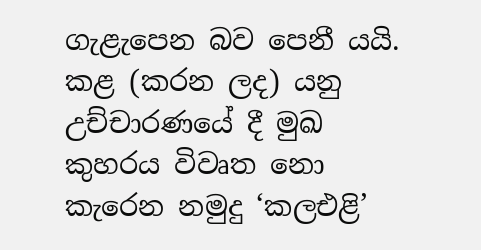ගැළැපෙන බව පෙනී යයි. කළ (කරන ලද) යනු උච්චාරණයේ දී මුඛ කුහරය විවෘත නො කැරෙන නමුදු ‘කලඑළි’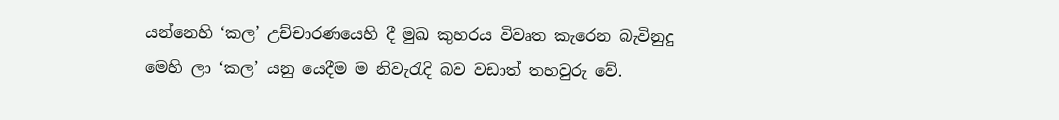යන්නෙහි ‘කල’ උච්චාරණයෙහි දී මුඛ කුහරය විවෘත කැරෙන බැවිනුදු මෙහි ලා ‘කල’ යනු යෙදීම ම නිවැරැදි බව වඩාත් තහවුරු වේ.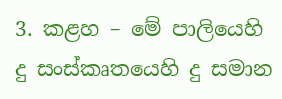3. කළහ – මේ පාලියෙහි දු සංස්කෘතයෙහි දු සමාන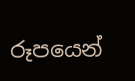රූපයෙන්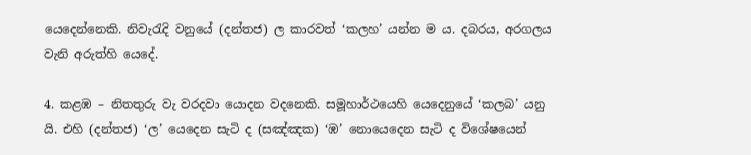යෙදෙන්නෙකි. නිවැරැදි වනුයේ (දන්තජ) ල කාරවත් ‘කලහ’ යන්න ම ය. දබරය, අරගලය වැනි අරුත්හි යෙදේ.

4. කළඹ – නිතතුරු වැ වරදවා යොදන වදනෙකි. සමූහාර්ථයෙහි යෙදෙනුයේ ‘කලබ’ යනු යි. එහි (දන්තජ) ‘ල’ යෙදෙන සැටි ද (සඤ්ඤක) ‘ඹ’ නොයෙදෙන සැටි ද විශේෂයෙන්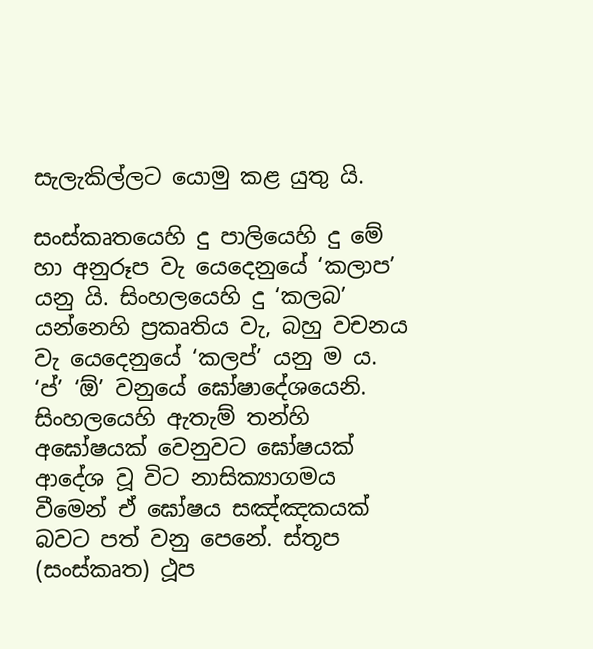සැලැකිල්ලට යොමු කළ යුතු යි.

සංස්කෘතයෙහි දු පාලියෙහි දු මේ හා අනුරූප වැ යෙදෙනුයේ ‘කලාප’ යනු යි. සිංහලයෙහි දු ‘කලබ’ යන්නෙහි ප්‍රකෘතිය වැ, බහු වචනය වැ යෙදෙනුයේ ‘කලප්’ යනු ම ය. ‘ප්’ ‘ඕ’ වනුයේ ඝෝෂාදේශයෙනි. සිංහලයෙහි ඇතැම් තන්හි අඝෝෂයක් වෙනුවට ඝෝෂයක් ආදේශ වූ විට නාසික්‍යාගමය වීමෙන් ඒ ඝෝෂය සඤ්ඤකයක් බවට පත් වනු පෙනේ. ස්තූප (සංස්කෘත) ථූප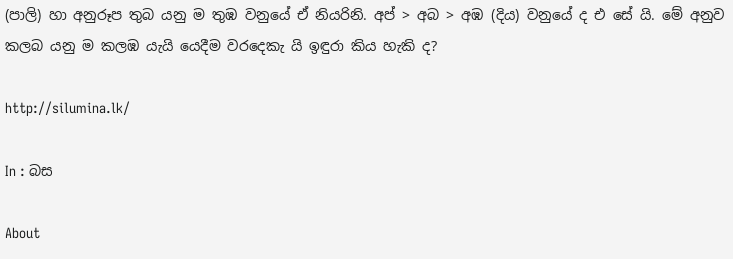(පාලි) හා අනුරූප තුබ යනු ම තුඹ වනුයේ ඒ නියරිනි. අප් > අබ > අඹ (දිය) වනුයේ ද එ සේ යි. මේ අනුව කලබ යනු ම කලඹ යැයි යෙදීම වරදෙකැ යි ඉඳුරා කිය හැකි ද?

http://silumina.lk/

In : බස

About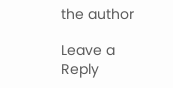the author

Leave a Reply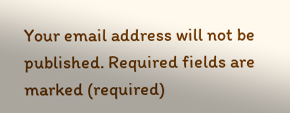Your email address will not be published. Required fields are marked (required)